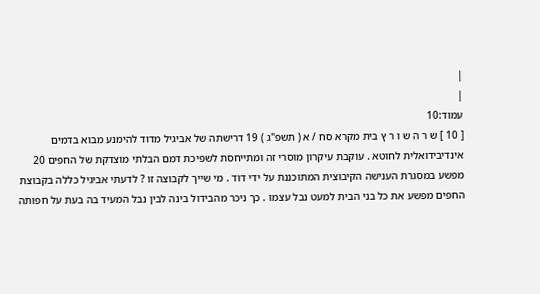|
|
עמוד:10
[ 10 ] ש ר ה ש ו ר ץ בית מקרא סח / א ( תשפ"ג ) 19 דרישתה של אביגיל מדוד להימנע מבוא בדמים אינדיבידואלית לחוטא . עוקבת עיקרון מוסרי זה ומתייחסת לשפיכת דמם הבלתי מוצדקת של החפים 20 מפשע במסגרת הענישה הקיבוצית המתוכננת על ידי דוד . מי שייך לקבוצה זו ? לדעתי אביגיל כללה בקבוצת החפים מפשע את כל בני הבית למעט נבל עצמו . כך ניכר מהבידול בינה לבין נבל המעיד בה בעת על חפותה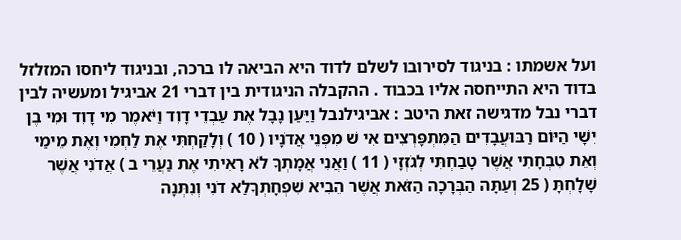ועל אשמתו : בניגוד לסירובו לשלם לדוד היא הביאה לו ברכה, ובניגוד ליחסו המזלזל בדוד היא התייחסה אליו בכבוד . ההקבלה הניגודית בין דברי 21 אביגיל ומעשיה לבין דברי נבל מדגישה זאת היטב : אביגילנבל וַיַּעַן נָבָל אֶת עַבְדֵי דָוִד וַיֹּאמֶר מִי דָוִד וּמִי בֶן יִשָׁי הַיּוֹם רַבּוּעֲבָדִים הַמִּתְפָּרְצִים אִי שׁ מִפְּנֵי אֲדֹנָיו ( 10 ) וְלָקַחְתִּי אֶת לַחְמִי וְאֶת מֵימַי וְאֵת טִבְחָתִי אֲשֶׁר טָבַחְתִּי לְגֹזְזָי ( 11 ) וַאֲנִי אֲמָתְךָ לֹא רָאִיתִי אֶת נַעֲרֵי ב ) אֲדֹנִי אֲשֶׁר שָׁלָחְתָּ ( 25 וְעַתָּה הַבְּרָכָה הַזֹּאת אֲשֶׁר הֵבִיא שִׁפְחָתְךָלַא דֹנִי וְנִתְּנָה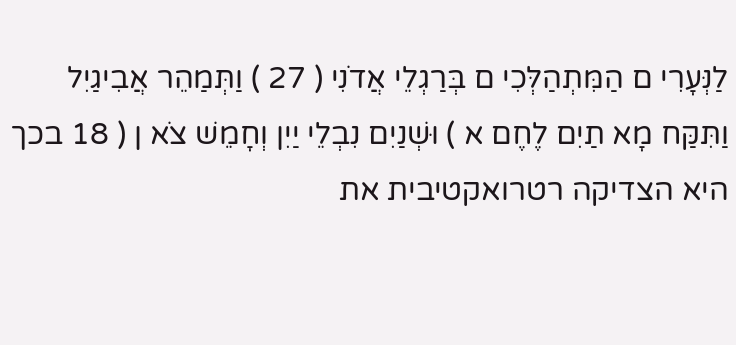לַנְּעָרִי ם הַמִּתְהַלְּכִי ם בְּרַגְלֵי אֲדֹנִי ( 27 ) וַתְּמַהֵר אֲבִיגַיִל וַתִּקַּח מָא תַיִם לֶחֶם א ) וּשְׁנַיִם נִבְלֵי יַיִן וְחָמֵשׁ צֹא ן ( 18 בכך היא הצדיקה רטרואקטיבית את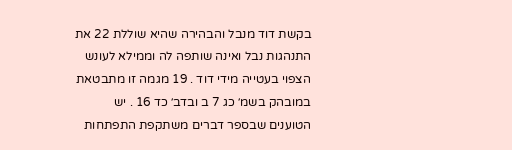בקשת דוד מנבל והבהירה שהיא שוללת 22 את התנהגות נבל ואינה שותפה לה וממילא לעונש הצפוי בעטייה מידי דוד . 19 מגמה זו מתבטאת במובהק בשמ׳ כג 7 ב ובדב׳ כד 16 . יש הטוענים שבספר דברים משתקפת התפתחות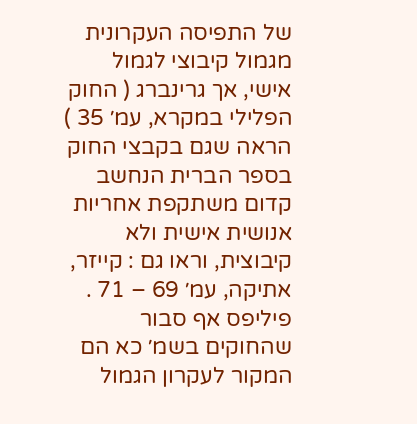של התפיסה העקרונית מגמול קיבוצי לגמול אישי, אך גרינברג ( החוק הפלילי במקרא, עמ׳ 35 ) הראה שגם בקבצי החוק בספר הברית הנחשב קדום משתקפת אחריות אנושית אישית ולא קיבוצית, וראו גם : קייזר, אתיקה, עמ׳ 69 – 71 . פיליפס אף סבור שהחוקים בשמ׳ כא הם המקור לעקרון הגמול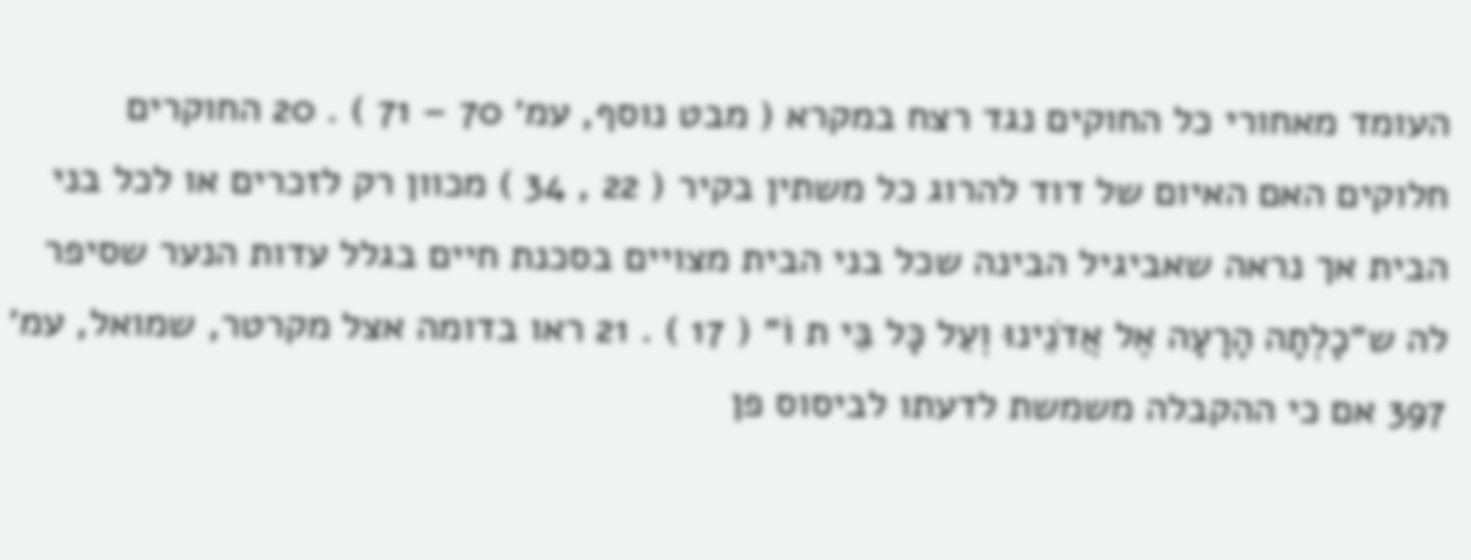העומד מאחורי כל החוקים נגד רצח במקרא ( מבט נוסף, עמ׳ 70 – 71 ) . 20 החוקרים חלוקים האם האיום של דוד להרוג כל משתין בקיר ( 22 , 34 ) מכוון רק לזכרים או לכל בני הבית אך נראה שאביגיל הבינה שכל בני הבית מצויים בסכנת חיים בגלל עדות הנער שסיפר לה ש״כָלְתָה הָרָעָה אֶל אֲדֹנֵינוּ וְעַל כָּל בֵּי ת וֹ״ ( 17 ) . 21 ראו בדומה אצל מקרטר, שמואל, עמ׳ 397 אם כי ההקבלה משמשת לדעתו לביסוס פן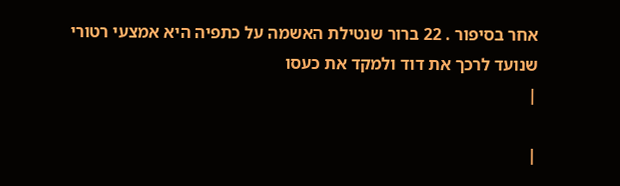אחר בסיפור . 22 ברור שנטילת האשמה על כתפיה היא אמצעי רטורי שנועד לרכך את דוד ולמקד את כעסו
|

|